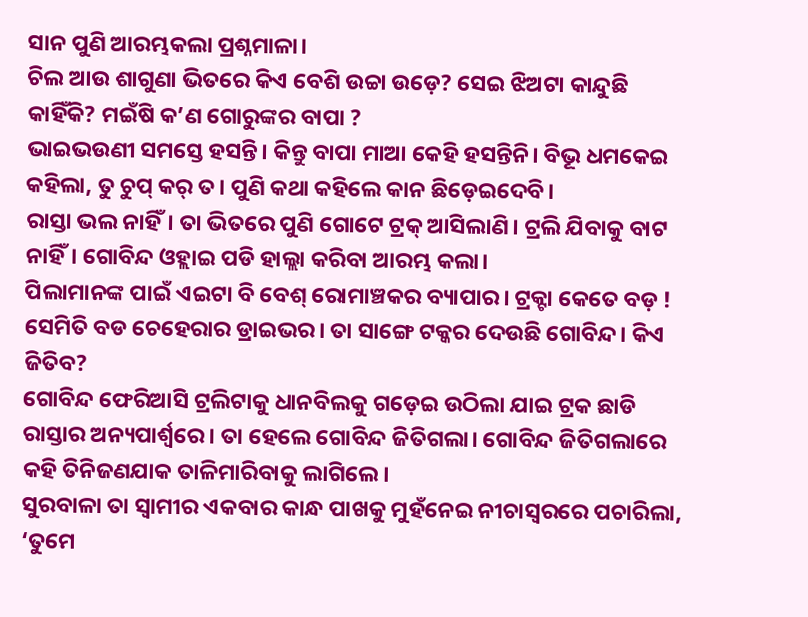ସାନ ପୁଣି ଆରମ୍ଭକଲା ପ୍ରଶ୍ନମାଳା।
ଚିଲ ଆଉ ଶାଗୁଣା ଭିତରେ କିଏ ବେଶି ଉଚ୍ଚା ଉଡ଼େ? ସେଇ ଝିଅଟା କାନ୍ଦୁଛି କାହିଁକି? ମଇଁଷି କ’ଣ ଗୋରୁଙ୍କର ବାପା ?
ଭାଇଭଉଣୀ ସମସ୍ତେ ହସନ୍ତି। କିନ୍ତୁ ବାପା ମାଆ କେହି ହସନ୍ତିନି। ବିଭୂ ଧମକେଇ କହିଲା, ତୁ ଚୁପ୍ କର୍ ତ। ପୁଣି କଥା କହିଲେ କାନ ଛିଡ଼େଇଦେବି।
ରାସ୍ତା ଭଲ ନାହିଁ। ତା ଭିତରେ ପୁଣି ଗୋଟେ ଟ୍ରକ୍ ଆସିଲାଣି। ଟ୍ରଲି ଯିବାକୁ ବାଟ ନାହିଁ। ଗୋବିନ୍ଦ ଓହ୍ଲାଇ ପଡି ହାଲ୍ଲା କରିବା ଆରମ୍ଭ କଲା।
ପିଲାମାନଙ୍କ ପାଇଁ ଏଇଟା ବି ବେଶ୍ ରୋମାଞ୍ଚକର ବ୍ୟାପାର। ଟ୍ରକ୍ଟା କେତେ ବଡ଼ ! ସେମିତି ବଡ ଚେହେରାର ଡ୍ରାଇଭର। ତା ସାଙ୍ଗେ ଟକ୍କର ଦେଉଛି ଗୋବିନ୍ଦ। କିଏ ଜିତିବ?
ଗୋବିନ୍ଦ ଫେରିଆସି ଟ୍ରଲିଟାକୁ ଧାନବିଲକୁ ଗଡ଼େଇ ଉଠିଲା ଯାଇ ଟ୍ରକ ଛାଡି ରାସ୍ତାର ଅନ୍ୟପାର୍ଶ୍ବରେ। ତା ହେଲେ ଗୋବିନ୍ଦ ଜିତିଗଲା। ଗୋବିନ୍ଦ ଜିତିଗଲାରେ କହି ତିନିଜଣଯାକ ତାଳିମାରିବାକୁ ଲାଗିଲେ।
ସୁରବାଳା ତା ସ୍ବାମୀର ଏକବାର କାନ୍ଧ ପାଖକୁ ମୁହଁନେଇ ନୀଚାସ୍ବରରେ ପଚାରିଲା, ‘ତୁମେ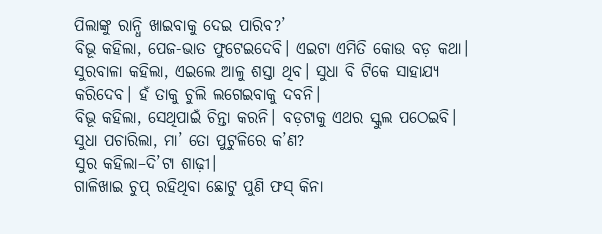ପିଲାଙ୍କୁ ରାନ୍ଧି ଖାଇବାକୁ ଦେଇ ପାରିବ?’
ବିଭୂ କହିଲା, ପେଜ-ଭାତ ଫୁଟେଇଦେବି। ଏଇଟା ଏମିତି କୋଉ ବଡ଼ କଥା।
ସୁରବାଳା କହିଲା, ଏଇଲେ ଆଳୁ ଶସ୍ତା ଥିବ। ସୁଧା ବି ଟିକେ ସାହାଯ୍ୟ କରିଦେବ। ହଁ ତାକୁ ଚୁଲି ଲଗେଇବାକୁ ଦବନି।
ବିଭୂ କହିଲା, ସେଥିପାଇଁ ଚିନ୍ତା କରନି। ବଡ଼ଟାକୁ ଏଥର ସ୍କୁଲ ପଠେଇବି।
ସୁଧା ପଚାରିଲା, ମା’ ତୋ ପୁଟୁଳିରେ କ’ଣ?
ସୁର କହିଲା–ଦି’ଟା ଶାଢ଼ୀ।
ଗାଳିଖାଇ ଚୁପ୍ ରହିଥିବା ଛୋଟୁ ପୁଣି ଫସ୍ କିନା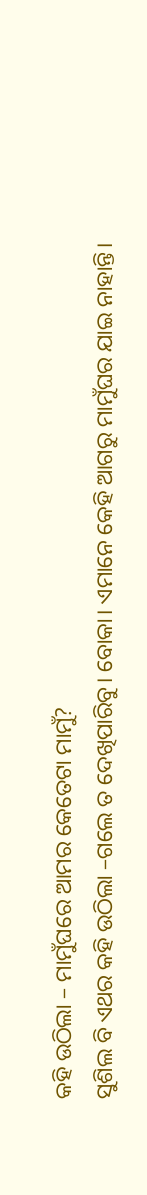କହି ଉଠିଲା – ମାମୁଁଘରେ ଆମର କେତେଟା ମାମୁଁ?
ସୁଶିଲ ବି ଏଥର କହି ଉଠିଲା –ଗଲେ ତ ଦେଖିପାରିବୁ। ବୋକା। ଏମାନେ କେହି ଆଗରୁ ମାମୁଁଘର ଯାଇ ନାହାନ୍ତି।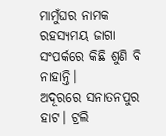ମାମୁଁଘର ନାମକ ରହସ୍ୟମୟ ଜାଗା ସଂପର୍କରେ କିଛି ଶୁଣି ବି ନାହାନ୍ତି।
ଅଦୂରରେ ସନାତନପୁର ହାଟ। ଟ୍ରଲି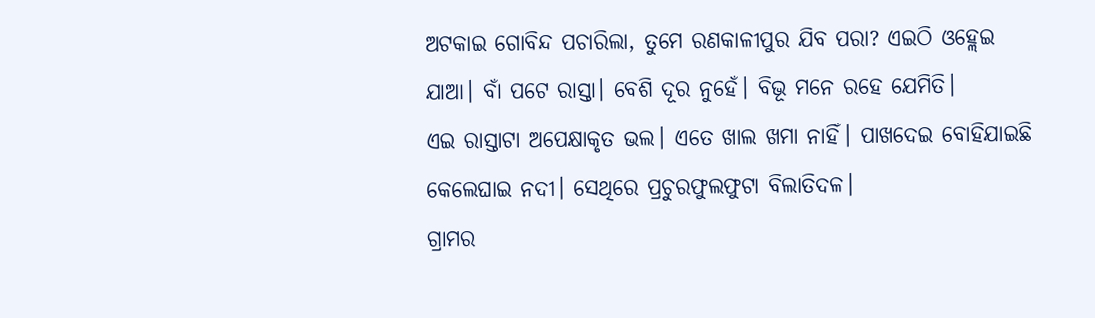ଅଟକାଇ ଗୋବିନ୍ଦ ପଚାରିଲା, ତୁମେ ରଣକାଳୀପୁର ଯିବ ପରା? ଏଇଠି ଓହ୍ଲେଇ ଯାଆ। ବାଁ ପଟେ ରାସ୍ତା। ବେଶି ଦୂର ନୁହେଁ। ବିଭୂ ମନେ ରହେ ଯେମିତି।
ଏଇ ରାସ୍ତାଟା ଅପେକ୍ଷାକୃତ ଭଲ। ଏତେ ଖାଲ ଖମା ନାହିଁ। ପାଖଦେଇ ବୋହିଯାଇଛି କେଲେଘାଇ ନଦୀ। ସେଥିରେ ପ୍ରଚୁରଫୁଲଫୁଟା ବିଲାତିଦଳ।
ଗ୍ରାମର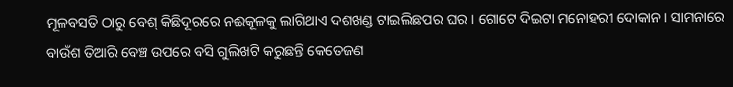ମୂଳବସତି ଠାରୁ ବେଶ୍ କିଛିଦୂରରେ ନଈକୂଳକୁ ଲାଗିଥାଏ ଦଶଖଣ୍ଡ ଟାଇଲିଛପର ଘର। ଗୋଟେ ଦିଇଟା ମନୋହରୀ ଦୋକାନ। ସାମନାରେ ବାଉଁଶ ତିଆରି ବେଞ୍ଚ ଉପରେ ବସି ଗୁଲିଖଟି କରୁଛନ୍ତି କେତେଜଣ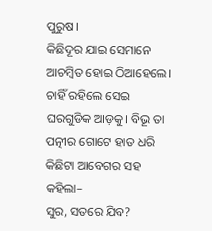ପୁରୁଷ।
କିଛିଦୂର ଯାଇ ସେମାନେ ଆଚମ୍ବିତ ହୋଇ ଠିଆହେଲେ। ଚାହିଁ ରହିଲେ ସେଇ ଘରଗୁଡିକ ଆଡ଼କୁ। ବିଭୂ ତା ପତ୍ନୀର ଗୋଟେ ହାତ ଧରି କିଛିଟା ଆବେଗର ସହ କହିଲା–
ସୁର, ସତରେ ଯିବ?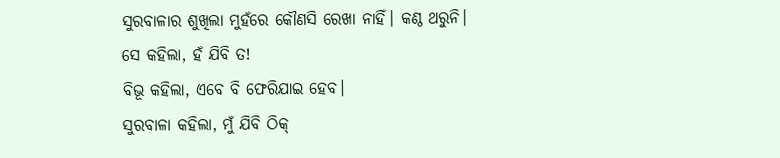ସୁରବାଳାର ଶୁଖିଲା ମୁହଁରେ କୌଣସି ରେଖା ନାହିଁ। କଣ୍ଠ ଥରୁନି। ସେ କହିଲା, ହଁ ଯିବି ତ!
ବିଭୂ କହିଲା, ଏବେ ବି ଫେରିଯାଇ ହେବ।
ସୁରବାଳା କହିଲା, ମୁଁ ଯିବି ଠିକ୍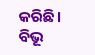କରିଛି।
ବିଭୂ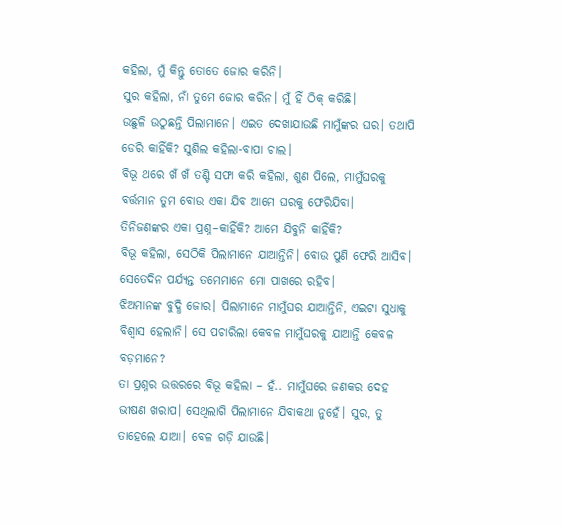କହିଲା, ମୁଁ କିନ୍ତୁ ତୋତେ ଜୋର କରିନି।
ସୁର କହିଲା, ନାଁ ତୁମେ ଜୋର କରିନ। ମୁଁ ହିଁ ଠିକ୍ କରିଛି।
ଉଛୁଳି ଉଠୁଛନ୍ତି ପିଲାମାନେ। ଏଇତ ଦେଖାଯାଉଛି ମାମୁଁଙ୍କର ଘର। ତଥାପି ଡେରି କାହିଁକି? ସୁଶିଲ କହିଲା-ବାପା ଚାଲ।
ବିଭୂ ଥରେ ଖଁ ଖଁ ତଣ୍ଟି ସଫା କରି କହିଲା, ଶୁଣ ପିଲେ, ମାମୁଁଘରକୁ ବର୍ତ୍ତମାନ ତୁମ ବୋଉ ଏକା ଯିବ ଆମେ ଘରକୁ ଫେରିଯିବା।
ତିନିଜଣଙ୍କର ଏକା ପ୍ରଶ୍ନ–କାହିଁକି? ଆମେ ଯିବୁନି କାହିଁକି?
ବିଭୂ କହିଲା, ସେଠିକି ପିଲାମାନେ ଯାଆନ୍ତିନି। ବୋଉ ପୁଣି ଫେରି ଆସିବ। ସେତେଦିନ ପର୍ଯ୍ୟନ୍ତ ତମେମାନେ ମୋ ପାଖରେ ରହିବ।
ଝିଅମାନଙ୍କ ବୁଦ୍ଧି ଜୋର। ପିଲାମାନେ ମାମୁଁଘର ଯାଆନ୍ତିନି, ଏଇଟା ସୁଧାକୁ ବିଶ୍ବାସ ହେଲାନି। ସେ ପଚାରିଲା କେବଳ ମାମୁଁଘରକୁ ଯାଆନ୍ତି କେବଳ ବଡ଼ମାନେ?
ତା ପ୍ରଶ୍ନର ଉତ୍ତରରେ ବିଭୂ କହିଲା – ହଁ.. ମାମୁଁଘରେ ଜଣକର ଦେହ ଭୀଷଣ ଖରାପ। ସେଥିଲାଗି ପିଲାମାନେ ଯିବାକଥା ନୁହେଁ। ସୁର, ତୁ ତାହେଲେ ଯାଆ। ବେଳ ଗଡ଼ି ଯାଉଛି।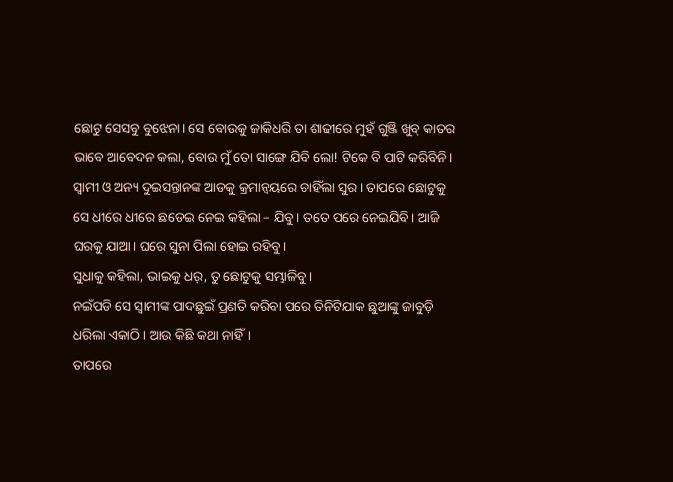ଛୋଟୁ ସେସବୁ ବୁଝେନା। ସେ ବୋଉକୁ ଜାକିଧରି ତା ଶାଢୀରେ ମୁହଁ ଗୁଞ୍ଜି ଖୁବ୍ କାତର ଭାବେ ଆବେଦନ କଲା, ବୋଉ ମୁଁ ତୋ ସାଙ୍ଗେ ଯିବି ଲୋ! ଟିକେ ବି ପାଟି କରିବିନି।
ସ୍ବାମୀ ଓ ଅନ୍ୟ ଦୁଇସନ୍ତାନଙ୍କ ଆଡକୁ କ୍ରମାନ୍ବୟରେ ଚାହିଁଲା ସୁର। ତାପରେ ଛୋଟୁକୁ ସେ ଧୀରେ ଧୀରେ ଛଡେଇ ନେଇ କହିଲା – ଯିବୁ। ତତେ ପରେ ନେଇଯିବି। ଆଜି ଘରକୁ ଯାଆ। ଘରେ ସୁନା ପିଲା ହୋଇ ରହିବୁ।
ସୁଧାକୁ କହିଲା, ଭାଇକୁ ଧର୍, ତୁ ଛୋଟୁକୁ ସମ୍ଭାଳିବୁ।
ନଇଁପଡି ସେ ସ୍ବାମୀଙ୍କ ପାଦଛୁଇଁ ପ୍ରଣତି କରିବା ପରେ ତିନିଟିଯାକ ଛୁଆଙ୍କୁ ଜାବୁଡ଼ି ଧରିଲା ଏକାଠି। ଆଉ କିଛି କଥା ନାହିଁ।
ତାପରେ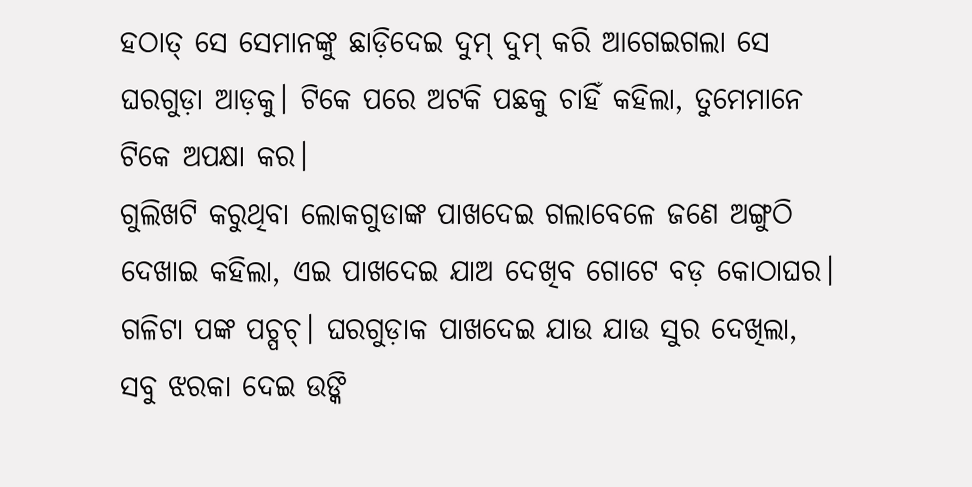ହଠାତ୍ ସେ ସେମାନଙ୍କୁ ଛାଡ଼ିଦେଇ ଦୁମ୍ ଦୁମ୍ କରି ଆଗେଇଗଲା ସେ ଘରଗୁଡ଼ା ଆଡ଼କୁ। ଟିକେ ପରେ ଅଟକି ପଛକୁ ଚାହିଁ କହିଲା, ତୁମେମାନେ ଟିକେ ଅପକ୍ଷା କର।
ଗୁଲିଖଟି କରୁଥିବା ଲୋକଗୁଡାଙ୍କ ପାଖଦେଇ ଗଲାବେଳେ ଜଣେ ଅଙ୍ଗୁଠି ଦେଖାଇ କହିଲା, ଏଇ ପାଖଦେଇ ଯାଅ ଦେଖିବ ଗୋଟେ ବଡ଼ କୋଠାଘର।
ଗଳିଟା ପଙ୍କ ପଚ୍ପଚ୍। ଘରଗୁଡ଼ାକ ପାଖଦେଇ ଯାଉ ଯାଉ ସୁର ଦେଖିଲା, ସବୁ ଝରକା ଦେଇ ଉଙ୍କି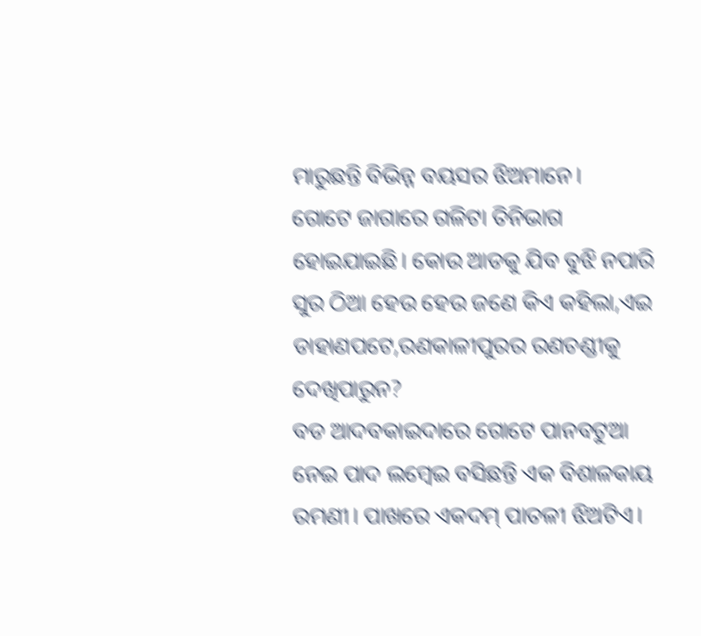ମାରୁଛନ୍ତି ବିଭିନ୍ନ ବୟସର ଝିଅମାନେ।
ଗୋଟେ ଜାଗାରେ ଗଳିଟା ତିନିଭାଗ ହୋଇଯାଇଛି। କୋଉ ଆଡକୁ ଯିବ ବୁଝି ନପାରି ସୁର ଠିଆ ହେଉ ହେଉ ଜଣେ କିଏ କହିଲା,ଏଇ ଡାହାଣପଟେ,ରଣକାଳୀପୁରର ରଣଚଣ୍ଡୀକୁ ଦେଖିପାରୁନ?
ବଡ ଆଦବକାଇଦାରେ ଗୋଟେ ପାନବଟୁଆ ନେଇ ପାଦ ଲମ୍ବେଇ ବସିଛନ୍ତି ଏକ ବିଶାଳକାୟ ରମଣୀ। ପାଖରେ ଏକଦମ୍ ପାତଳୀ ଝିଅଟିଏ।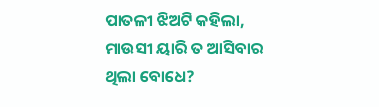ପାତଳୀ ଝିଅଟି କହିଲା, ମାଉସୀ ୟାରି ତ ଆସିବାର ଥିଲା ବୋଧେ?